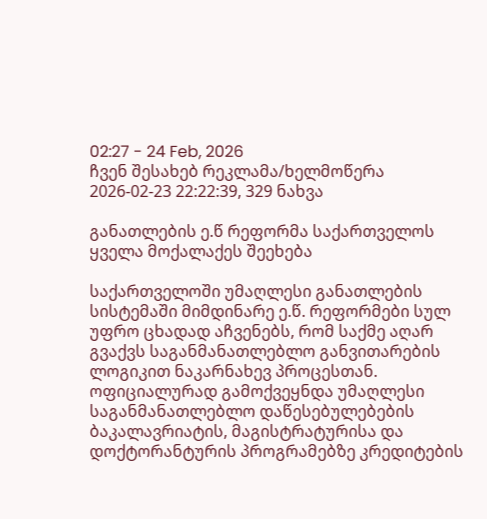02:27 - 24 Feb, 2026
ჩვენ შესახებ რეკლამა/ხელმოწერა
2026-02-23 22:22:39, 329 ნახვა

განათლების ე.წ რეფორმა საქართველოს ყველა მოქალაქეს შეეხება

საქართველოში უმაღლესი განათლების სისტემაში მიმდინარე ე.წ. რეფორმები სულ უფრო ცხადად აჩვენებს, რომ საქმე აღარ გვაქვს საგანმანათლებლო განვითარების ლოგიკით ნაკარნახევ პროცესთან. ოფიციალურად გამოქვეყნდა უმაღლესი საგანმანათლებლო დაწესებულებების ბაკალავრიატის, მაგისტრატურისა და დოქტორანტურის პროგრამებზე კრედიტების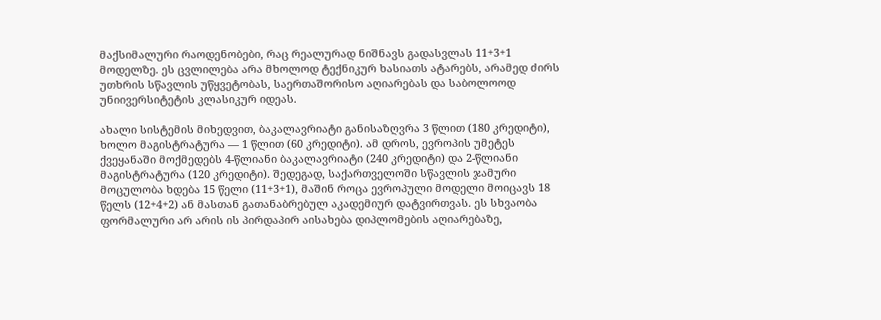მაქსიმალური რაოდენობები, რაც რეალურად ნიშნავს გადასვლას 11+3+1 მოდელზე. ეს ცვლილება არა მხოლოდ ტექნიკურ ხასიათს ატარებს, არამედ ძირს უთხრის სწავლის უწყვეტობას, საერთაშორისო აღიარებას და საბოლოოდ უნიივერსიტეტის კლასიკურ იდეას.

ახალი სისტემის მიხედვით, ბაკალავრიატი განისაზღვრა 3 წლით (180 კრედიტი), ხოლო მაგისტრატურა — 1 წლით (60 კრედიტი). ამ დროს, ევროპის უმეტეს ქვეყანაში მოქმედებს 4-წლიანი ბაკალავრიატი (240 კრედიტი) და 2-წლიანი მაგისტრატურა (120 კრედიტი). შედეგად, საქართველოში სწავლის ჯამური მოცულობა ხდება 15 წელი (11+3+1), მაშინ როცა ევროპული მოდელი მოიცავს 18 წელს (12+4+2) ან მასთან გათანაბრებულ აკადემიურ დატვირთვას. ეს სხვაობა ფორმალური არ არის ის პირდაპირ აისახება დიპლომების აღიარებაზე,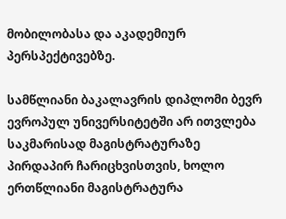მობილობასა და აკადემიურ პერსპექტივებზე.

სამწლიანი ბაკალავრის დიპლომი ბევრ ევროპულ უნივერსიტეტში არ ითვლება საკმარისად მაგისტრატურაზე პირდაპირ ჩარიცხვისთვის, ხოლო ერთწლიანი მაგისტრატურა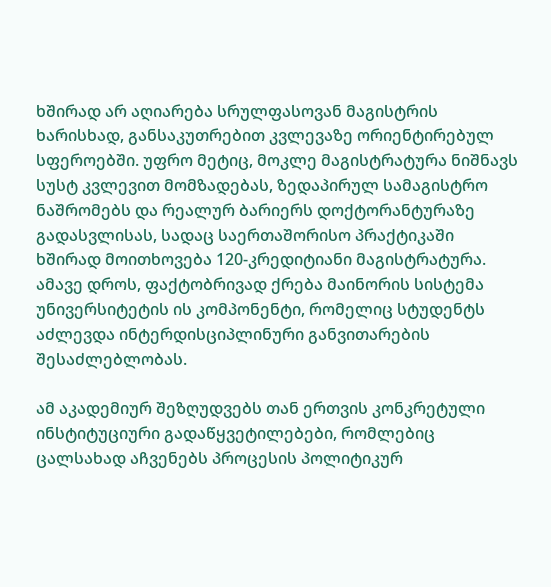ხშირად არ აღიარება სრულფასოვან მაგისტრის ხარისხად, განსაკუთრებით კვლევაზე ორიენტირებულ სფეროებში. უფრო მეტიც, მოკლე მაგისტრატურა ნიშნავს სუსტ კვლევით მომზადებას, ზედაპირულ სამაგისტრო ნაშრომებს და რეალურ ბარიერს დოქტორანტურაზე გადასვლისას, სადაც საერთაშორისო პრაქტიკაში ხშირად მოითხოვება 120-კრედიტიანი მაგისტრატურა. ამავე დროს, ფაქტობრივად ქრება მაინორის სისტემა უნივერსიტეტის ის კომპონენტი, რომელიც სტუდენტს აძლევდა ინტერდისციპლინური განვითარების შესაძლებლობას.

ამ აკადემიურ შეზღუდვებს თან ერთვის კონკრეტული ინსტიტუციური გადაწყვეტილებები, რომლებიც ცალსახად აჩვენებს პროცესის პოლიტიკურ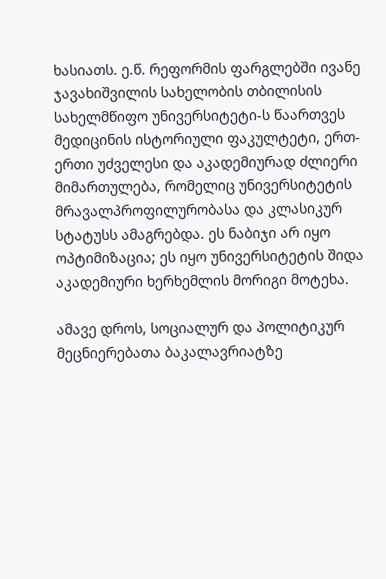ხასიათს. ე.წ. რეფორმის ფარგლებში ივანე ჯავახიშვილის სახელობის თბილისის სახელმწიფო უნივერსიტეტი-ს წაართვეს მედიცინის ისტორიული ფაკულტეტი, ერთ-ერთი უძველესი და აკადემიურად ძლიერი მიმართულება, რომელიც უნივერსიტეტის მრავალპროფილურობასა და კლასიკურ სტატუსს ამაგრებდა. ეს ნაბიჯი არ იყო ოპტიმიზაცია; ეს იყო უნივერსიტეტის შიდა აკადემიური ხერხემლის მორიგი მოტეხა.

ამავე დროს, სოციალურ და პოლიტიკურ მეცნიერებათა ბაკალავრიატზე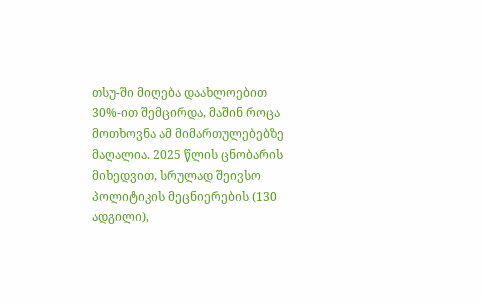თსუ-ში მიღება დაახლოებით 30%-ით შემცირდა, მაშინ როცა მოთხოვნა ამ მიმართულებებზე მაღალია. 2025 წლის ცნობარის მიხედვით, სრულად შეივსო პოლიტიკის მეცნიერების (130 ადგილი),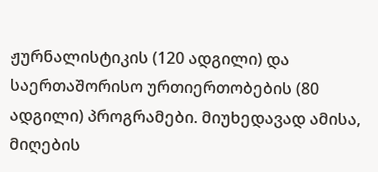ჟურნალისტიკის (120 ადგილი) და საერთაშორისო ურთიერთობების (80 ადგილი) პროგრამები. მიუხედავად ამისა, მიღების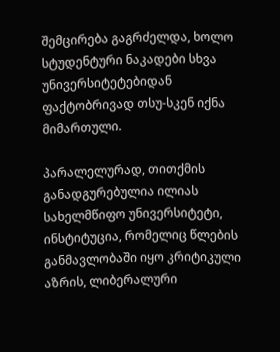შემცირება გაგრძელდა, ხოლო სტუდენტური ნაკადები სხვა უნივერსიტეტებიდან ფაქტობრივად თსუ-სკენ იქნა მიმართული.

პარალელურად, თითქმის განადგურებულია ილიას სახელმწიფო უნივერსიტეტი, ინსტიტუცია, რომელიც წლების განმავლობაში იყო კრიტიკული აზრის, ლიბერალური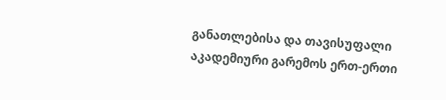განათლებისა და თავისუფალი აკადემიური გარემოს ერთ-ერთი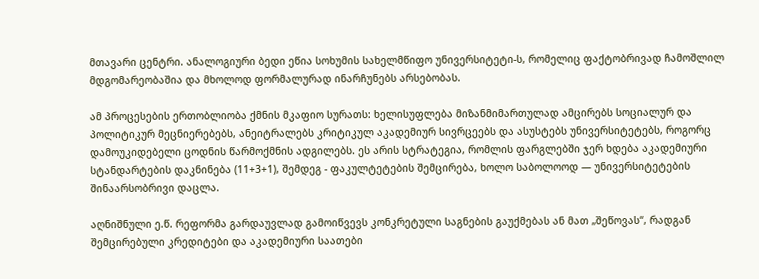მთავარი ცენტრი. ანალოგიური ბედი ეწია სოხუმის სახელმწიფო უნივერსიტეტი-ს, რომელიც ფაქტობრივად ჩამოშლილ მდგომარეობაშია და მხოლოდ ფორმალურად ინარჩუნებს არსებობას.

ამ პროცესების ერთობლიობა ქმნის მკაფიო სურათს: ხელისუფლება მიზანმიმართულად ამცირებს სოციალურ და პოლიტიკურ მეცნიერებებს, ანეიტრალებს კრიტიკულ აკადემიურ სივრცეებს და ასუსტებს უნივერსიტეტებს, როგორც დამოუკიდებელი ცოდნის წარმოქმნის ადგილებს. ეს არის სტრატეგია, რომლის ფარგლებში ჯერ ხდება აკადემიური სტანდარტების დაკნინება (11+3+1), შემდეგ - ფაკულტეტების შემცირება, ხოლო საბოლოოდ — უნივერსიტეტების შინაარსობრივი დაცლა.

აღნიშნული ე.წ. რეფორმა გარდაუვლად გამოიწვევს კონკრეტული საგნების გაუქმებას ან მათ „შეწოვას“, რადგან შემცირებული კრედიტები და აკადემიური საათები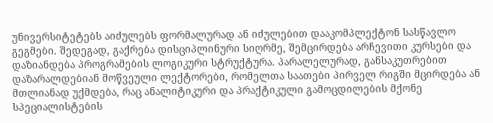უნივერსიტეტებს აიძულებს ფორმალურად ან იძულებით დააკომპლექტონ სასწავლო გეგმები. შედეგად, გაქრება დისციპლინური სიღრმე, შემცირდება არჩევითი კურსები და დაზიანდება პროგრამების ლოგიკური სტრუქტურა. პარალელურად, განსაკუთრებით დაზარალდებიან მოწვეული ლექტორები, რომელთა საათები პირველ რიგში მცირდება ან მთლიანად უქმდება, რაც ანალიტიკური და პრაქტიკული გამოცდილების მქონე სპეციალისტების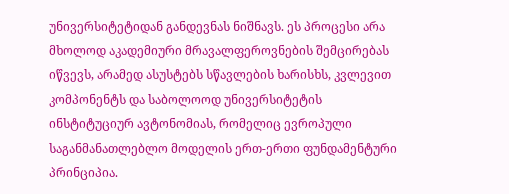უნივერსიტეტიდან განდევნას ნიშნავს. ეს პროცესი არა მხოლოდ აკადემიური მრავალფეროვნების შემცირებას იწვევს, არამედ ასუსტებს სწავლების ხარისხს, კვლევით კომპონენტს და საბოლოოდ უნივერსიტეტის ინსტიტუციურ ავტონომიას, რომელიც ევროპული საგანმანათლებლო მოდელის ერთ-ერთი ფუნდამენტური პრინციპია.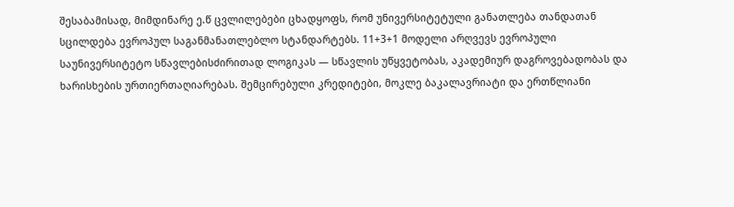შესაბამისად, მიმდინარე ე.წ ცვლილებები ცხადყოფს, რომ უნივერსიტეტული განათლება თანდათან სცილდება ევროპულ საგანმანათლებლო სტანდარტებს. 11+3+1 მოდელი არღვევს ევროპული საუნივერსიტეტო სწავლებისძირითად ლოგიკას — სწავლის უწყვეტობას, აკადემიურ დაგროვებადობას და ხარისხების ურთიერთაღიარებას. შემცირებული კრედიტები, მოკლე ბაკალავრიატი და ერთწლიანი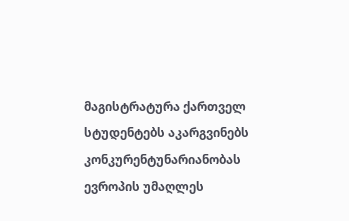მაგისტრატურა ქართველ სტუდენტებს აკარგვინებს კონკურენტუნარიანობას ევროპის უმაღლეს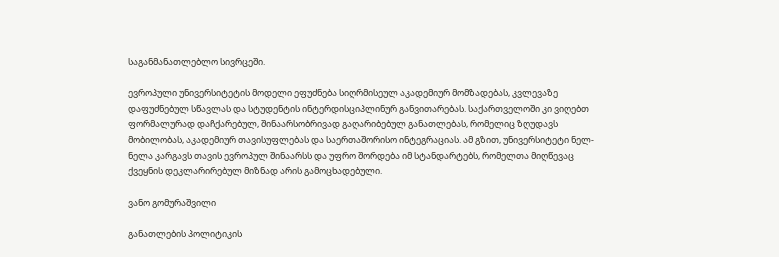საგანმანათლებლო სივრცეში.

ევროპული უნივერსიტეტის მოდელი ეფუძნება სიღრმისეულ აკადემიურ მომზადებას, კვლევაზე დაფუძნებულ სწავლას და სტუდენტის ინტერდისციპლინურ განვითარებას. საქართველოში კი ვიღებთ ფორმალურად დაჩქარებულ, შინაარსობრივად გაღარიბებულ განათლებას, რომელიც ზღუდავს მობილობას, აკადემიურ თავისუფლებას და საერთაშორისო ინტეგრაციას. ამ გზით, უნივერსიტეტი ნელ-ნელა კარგავს თავის ევროპულ შინაარსს და უფრო შორდება იმ სტანდარტებს, რომელთა მიღწევაც ქვეყნის დეკლარირებულ მიზნად არის გამოცხადებული.

ვანო გომურაშვილი

განათლების პოლიტიკის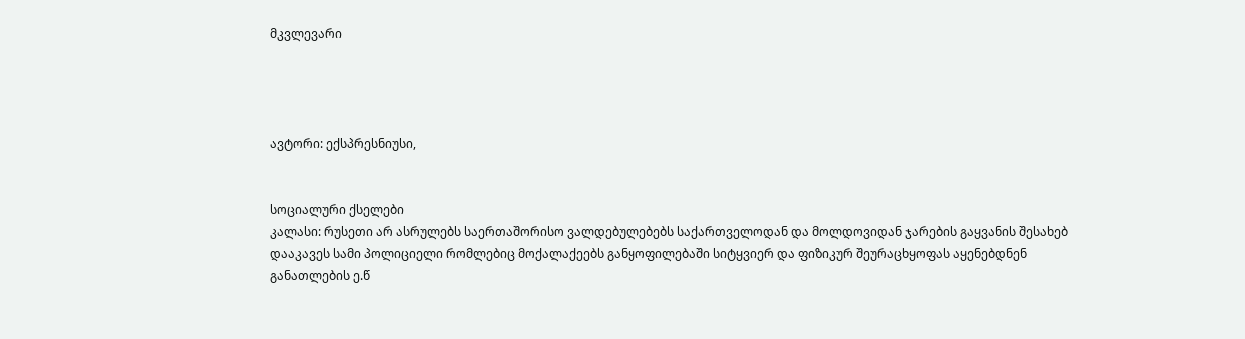მკვლევარი




ავტორი: ექსპრესნიუსი,


სოციალური ქსელები
კალასი: რუსეთი არ ასრულებს საერთაშორისო ვალდებულებებს საქართველოდან და მოლდოვიდან ჯარების გაყვანის შესახებ
დააკავეს სამი პოლიციელი რომლებიც მოქალაქეებს განყოფილებაში სიტყვიერ და ფიზიკურ შეურაცხყოფას აყენებდნენ
განათლების ე.წ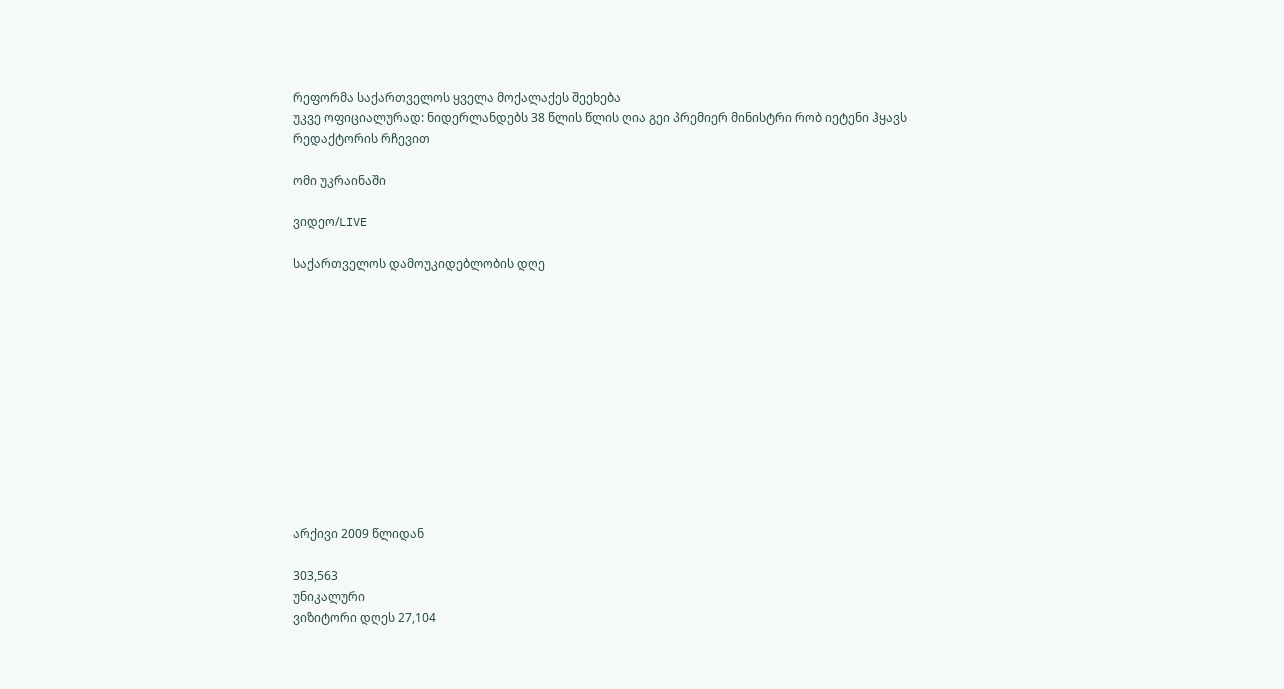რეფორმა საქართველოს ყველა მოქალაქეს შეეხება
უკვე ოფიციალურად: ნიდერლანდებს 38 წლის წლის ღია გეი პრემიერ მინისტრი რობ იეტენი ჰყავს
რედაქტორის რჩევით

ომი უკრაინაში

ვიდეო/LIVE

საქართველოს დამოუკიდებლობის დღე












არქივი 2009 წლიდან

303,563
უნიკალური
ვიზიტორი დღეს 27,104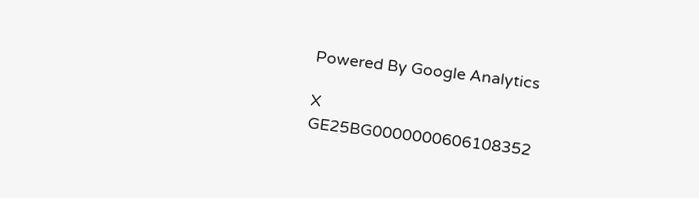Powered By Google Analytics

X
GE25BG0000000606108352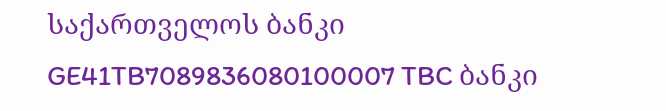საქართველოს ბანკი
GE41TB7089836080100007 TBC ბანკი